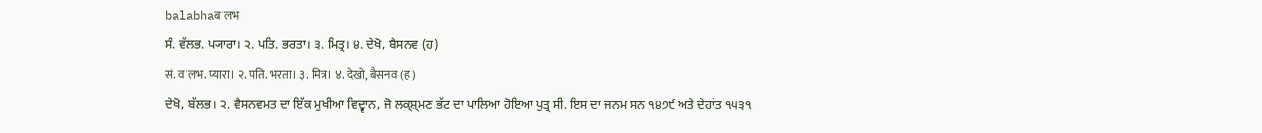balabhaबॱलभ
ਸੰ. ਵੱਲਭ. ਪ੍ਯਾਰਾ। ੨. ਪਤਿ. ਭਰਤਾ। ੩. ਮਿਤ੍ਰ। ੪. ਦੇਖੋ, ਬੈਸਨਵ (ਹ)
सं. वॱलभ. प्यारा। २. पति. भरता। ३. मित्र। ४. देखो, बैसनव (ह)
ਦੇਖੋ, ਬੱਲਭ। ੨. ਵੈਸਨਵਮਤ ਦਾ ਇੱਕ ਮੁਖੀਆ ਵਿਦ੍ਵਾਨ, ਜੋ ਲਕ੍ਸ਼੍ਮਣ ਭੱਟ ਦਾ ਪਾਲਿਆ ਹੋਇਆ ਪੁਤ੍ਰ ਸੀ. ਇਸ ਦਾ ਜਨਮ ਸਨ ੧੪੭੯ ਅਤੇ ਦੇਹਾਂਤ ੧੫੩੧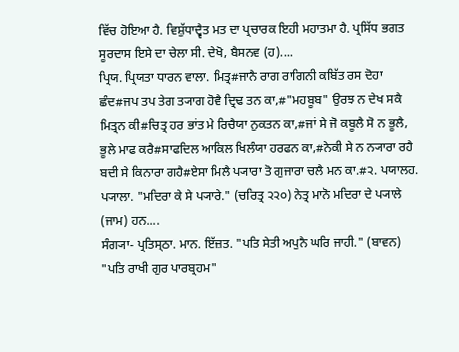ਵਿੱਚ ਹੋਇਆ ਹੈ. ਵਿਸ਼ੁੱਧਾਦ੍ਵੈਤ ਮਤ ਦਾ ਪ੍ਰਚਾਰਕ ਇਹੀ ਮਹਾਤਮਾ ਹੈ. ਪ੍ਰਸਿੱਧ ਭਗਤ ਸੂਰਦਾਸ ਇਸੇ ਦਾ ਚੇਲਾ ਸੀ. ਦੇਖੋ, ਬੈਸਨਵ (ਹ)....
ਪ੍ਰਿਯ. ਪ੍ਰਿਯਤਾ ਧਾਰਨ ਵਾਲਾ. ਮਿਤ੍ਰ#ਜਾਨੈ ਰਾਗ ਰਾਗਿਨੀ ਕਬਿੱਤ ਰਸ ਦੋਹਾ ਛੰਦ#ਜਪ ਤਪ ਤੇਗ ਤ੍ਯਾਗ ਹੋਵੈ ਦ੍ਰਿਢ ਤਨ ਕਾ,#"ਮਹਬੂਬ" ਉਰਝ ਨ ਦੇਖ ਸਕੈ ਮਿਤ੍ਰਨ ਕੀ#ਚਿਤ੍ਰ ਹਰ ਭਾਂਤ ਮੇ ਰਿਚੈਯਾ ਨੁਕਤਨ ਕਾ,#ਜਾਂ ਸੇ ਜੋ ਕਬੂਲੈ ਸੋ ਨ ਭੂਲੈ, ਭੂਲੇ ਮਾਫ ਕਰੈ#ਸਾਫਦਿਲ ਆਕਿਲ ਖਿਲੰਯਾ ਹਰਫਨ ਕਾ,#ਨੇਕੀ ਸੇ ਨ ਨ੍ਯਾਰਾ ਰਹੈ ਬਦੀ ਸੇ ਕਿਨਾਰਾ ਗਹੈ#ਏਸਾ ਮਿਲੈ ਪ੍ਯਾਰਾ ਤੋ ਗੁਜਾਰਾ ਚਲੈ ਮਨ ਕਾ.#੨. ਪਯਾਲਹ. ਪ੍ਯਾਲਾ. "ਮਦਿਰਾ ਕੇ ਸੇ ਪ੍ਯਾਰੇ." (ਚਰਿਤ੍ਰ ੨੨੦) ਨੇਤ੍ਰ ਮਾਨੋ ਮਦਿਰਾ ਦੇ ਪ੍ਯਾਲੇ (ਜਾਮ) ਹਨ....
ਸੰਗ੍ਯਾ- ਪ੍ਰਤਿਸ੍ਠਾ. ਮਾਨ. ਇੱਜ਼ਤ. "ਪਤਿ ਸੇਤੀ ਅਪੁਨੈ ਘਰਿ ਜਾਹੀ." (ਬਾਵਨ) "ਪਤਿ ਰਾਖੀ ਗੁਰ ਪਾਰਬ੍ਰਹਮ"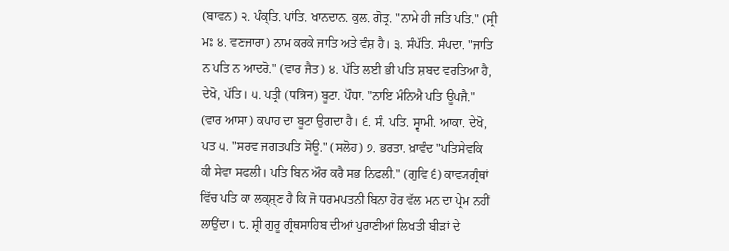(ਬਾਵਨ) ੨. ਪੰਕ੍ਤਿ. ਪਾਂਤਿ. ਖਾਨਦਾਨ. ਕੁਲ. ਗੋਤ੍ਰ. "ਨਾਮੇ ਹੀ ਜਤਿ ਪਤਿ." (ਸ੍ਰੀ ਮਃ ੪. ਵਣਜਾਰਾ) ਨਾਮ ਕਰਕੇ ਜਾਤਿ ਅਤੇ ਵੰਸ਼ ਹੈ। ੩. ਸੰਪੱਤਿ. ਸੰਪਦਾ. "ਜਾਤਿ ਨ ਪਤਿ ਨ ਆਦਰੋ." (ਵਾਰ ਜੈਤ) ੪. ਪੱਤਿ ਲਈ ਭੀ ਪਤਿ ਸ਼ਬਦ ਵਰਤਿਆ ਹੈ, ਦੇਖੋ, ਪੱਤਿ। ੫. ਪਤ੍ਰੀ (पत्रिन) ਬੂਟਾ. ਪੌਧਾ. "ਨਾਇ ਮੰਨਿਐ ਪਤਿ ਊਪਜੈ." (ਵਾਰ ਆਸਾ) ਕਪਾਹ ਦਾ ਬੂਟਾ ਉਗਦਾ ਹੈ। ੬. ਸੰ. ਪਤਿ. ਸ੍ਵਾਮੀ. ਆਕਾ. ਦੇਖੋ, ਪਤ ੫. "ਸਰਵ ਜਗਤਪਤਿ ਸੋਊ." (ਸਲੋਹ) ੭. ਭਰਤਾ. ਖ਼ਾਵੰਦ "ਪਤਿਸੇਵਕਿ ਕੀ ਸੇਵਾ ਸਫਲੀ। ਪਤਿ ਬਿਨ ਔਰ ਕਰੈ ਸਭ ਨਿਫਲੀ." (ਗੁਵਿ ੬) ਕਾਵ੍ਯਗ੍ਰੰਥਾਂ ਵਿੱਚ ਪਤਿ ਕਾ ਲਕ੍ਸ਼੍ਣ ਹੈ ਕਿ ਜੋ ਧਰਮਪਤਨੀ ਬਿਨਾ ਹੋਰ ਵੱਲ ਮਨ ਦਾ ਪ੍ਰੇਮ ਨਹੀਂ ਲਾਉਂਦਾ। ੮. ਸ਼੍ਰੀ ਗੁਰੂ ਗ੍ਰੰਥਸਾਹਿਬ ਦੀਆਂ ਪੁਰਾਣੀਆਂ ਲਿਖਤੀ ਬੀੜਾਂ ਦੇ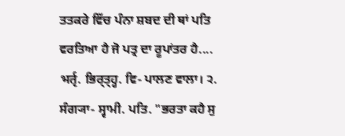ਤਤਕਰੇ ਵਿੱਚ ਪੰਨਾ ਸ਼ਬਦ ਦੀ ਥਾਂ ਪਤਿ ਵਰਤਿਆ ਹੈ ਜੋ ਪਤ੍ਰ ਦਾ ਰੂਪਾਂਤਰ ਹੈ....
भर्तृ. ਭਿਰ੍ਤ੍ਹ੍ਹ. ਵਿ- ਪਾਲਣ ਵਾਲਾ। ੨. ਸੰਗ੍ਯਾ- ਸ੍ਵਾਮੀ. ਪਤਿ. "ਭਰਤਾ ਕਹੈ ਸੁ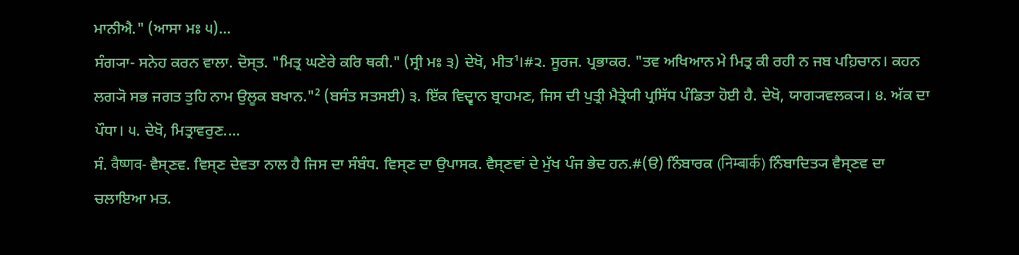ਮਾਨੀਐ." (ਆਸਾ ਮਃ ੫)...
ਸੰਗ੍ਯਾ- ਸਨੇਹ ਕਰਨ ਵਾਲਾ. ਦੋਸ੍ਤ. "ਮਿਤ੍ਰ ਘਣੇਰੇ ਕਰਿ ਥਕੀ." (ਸ੍ਰੀ ਮਃ ੩) ਦੇਖੋ, ਮੀਤ¹।#੨. ਸੂਰਜ. ਪ੍ਰਭਾਕਰ. "ਤਵ ਅਖਿਆਨ ਮੇ ਮਿਤ੍ਰ ਕੀ ਰਹੀ ਨ ਜਬ ਪਹ਼ਿਚਾਨ। ਕਹਨ ਲਗ੍ਯੋ ਸਭ ਜਗਤ ਤੁਹਿ ਨਾਮ ਉਲੂਕ ਬਖਾਨ."² (ਬਸੰਤ ਸਤਸਈ) ੩. ਇੱਕ ਵਿਦ੍ਵਾਨ ਬ੍ਰਾਹਮਣ, ਜਿਸ ਦੀ ਪੁਤ੍ਰੀ ਮੈਤ੍ਰੇਯੀ ਪ੍ਰਸਿੱਧ ਪੰਡਿਤਾ ਹੋਈ ਹੈ. ਦੇਖੋ, ਯਾਗ੍ਯਵਲਕ੍ਯ। ੪. ਅੱਕ ਦਾ ਪੌਧਾ। ੫. ਦੇਖੋ, ਮਿਤ੍ਰਾਵਰੁਣ....
ਸੰ. वैष्णव- ਵੈਸ੍ਣਵ. ਵਿਸ੍ਣ ਦੇਵਤਾ ਨਾਲ ਹੈ ਜਿਸ ਦਾ ਸੰਬੰਧ. ਵਿਸ੍ਣ ਦਾ ਉਪਾਸਕ. ਵੈਸ੍ਣਵਾਂ ਦੇ ਮੁੱਖ ਪੰਜ ਭੇਦ ਹਨ.#(ੳ) ਨਿੰਬਾਰਕ (निम्बार्क) ਨਿੰਬਾਦਿਤ੍ਯ ਵੈਸ੍ਣਵ ਦਾ ਚਲਾਇਆ ਮਤ.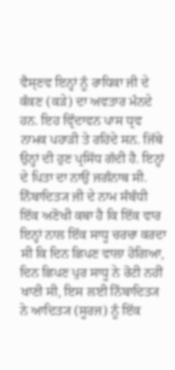ਵੈਸ੍ਣਵ ਇਨ੍ਹਾਂ ਨੂੰ ਰਾਧਿਕਾ ਜੀ ਦੇ ਕੰਕਣ (ਕੜੇ) ਦਾ ਅਵਤਾਰ ਮੰਨਦੇ ਹਨ. ਇਹ ਵ੍ਰਿੰਦਾਵਨ ਪਾਸ ਧ੍ਰਵ ਨਾਮਕ ਪਹਾੜੀ ਤੇ ਰਹਿਂਦੇ ਸਨ. ਜਿੱਥੇ ਉਨ੍ਹਾਂ ਦੀ ਹੁਣ ਪ੍ਰਸਿੱਧ ਗੱਦੀ ਹੈ. ਇਨ੍ਹਾਂ ਦੇ ਪਿਤਾ ਦਾ ਨਾਉਂ ਜਗੰਨਾਥ ਸੀ. ਨਿੰਬਾਦਿਤ੍ਯ ਜੀ ਦੇ ਨਾਮ ਸੰਬੰਧੀ ਇੱਕ ਅਣੋਖੀ ਕਥਾ ਹੈ ਕਿ ਇੱਕ ਵਾਰ ਇਨ੍ਹਾਂ ਨਾਲ ਇੱਕ ਸਾਧੂ ਚਰਚਾ ਕਰਦਾ ਸੀ ਕਿ ਦਿਨ ਛਿਪਣ ਵਾਲਾ ਹੋਗਿਆ, ਦਿਨ ਛਿਪਣ ਪੁਰ ਸਾਧੂ ਨੇ ਰੋਟੀ ਨਹੀਂ ਖਾਣੀ ਸੀ, ਇਸ ਲਈ ਨਿੰਬਾਦਿਤ੍ਯ ਨੇ ਆਦਿਤ੍ਯ (ਸੂਰਜ) ਨੂੰ ਇੱਕ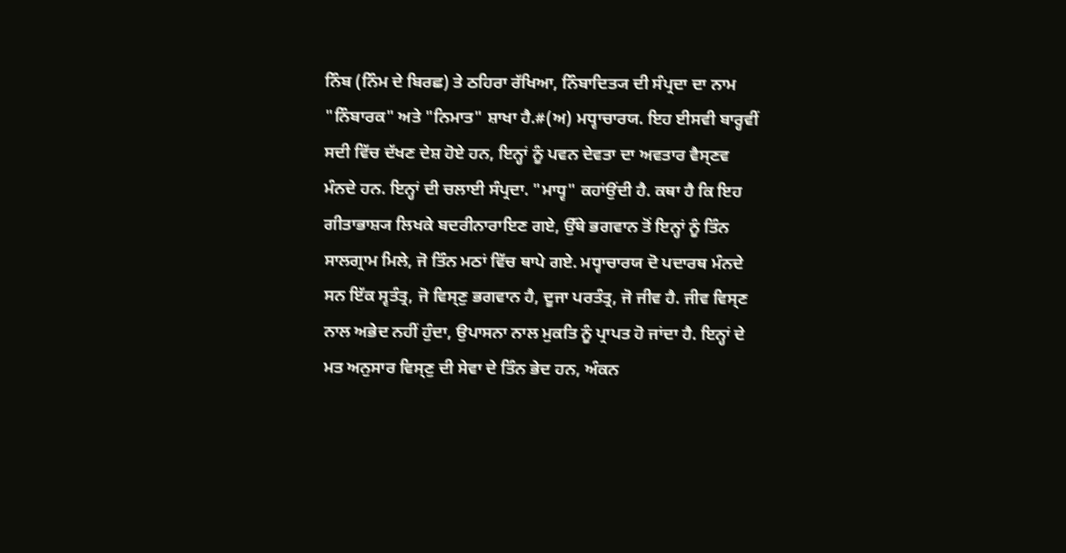ਨਿੰਬ (ਨਿੰਮ ਦੇ ਬਿਰਛ) ਤੇ ਠਹਿਰਾ ਰੱਖਿਆ, ਨਿੰਬਾਦਿਤ੍ਯ ਦੀ ਸੰਪ੍ਰਦਾ ਦਾ ਨਾਮ "ਨਿੰਬਾਰਕ" ਅਤੇ "ਨਿਮਾਤ" ਸ਼ਾਖਾ ਹੈ.#(ਅ) ਮਧ੍ਵਾਚਾਰਯ. ਇਹ ਈਸਵੀ ਬਾਰ੍ਹਵੀਂ ਸਦੀ ਵਿੱਚ ਦੱਖਣ ਦੇਸ਼ ਹੋਏ ਹਨ, ਇਨ੍ਹਾਂ ਨੂੰ ਪਵਨ ਦੇਵਤਾ ਦਾ ਅਵਤਾਰ ਵੈਸ੍ਣਵ ਮੰਨਦੇ ਹਨ. ਇਨ੍ਹਾਂ ਦੀ ਚਲਾਈ ਸੰਪ੍ਰਦਾ. "ਮਾਧ੍ਵ" ਕਹਾਂਉਂਦੀ ਹੈ. ਕਥਾ ਹੈ ਕਿ ਇਹ ਗੀਤਾਭਾਸ਼੍ਯ ਲਿਖਕੇ ਬਦਰੀਨਾਰਾਇਣ ਗਏ, ਉੱਥੇ ਭਗਵਾਨ ਤੋਂ ਇਨ੍ਹਾਂ ਨੂੰ ਤਿੰਨ ਸਾਲਗ੍ਰਾਮ ਮਿਲੇ, ਜੋ ਤਿੰਨ ਮਠਾਂ ਵਿੱਚ ਥਾਪੇ ਗਏ. ਮਧ੍ਵਾਚਾਰਯ ਦੋ ਪਦਾਰਥ ਮੰਨਦੇ ਸਨ ਇੱਕ ਸ੍ਵਤੰਤ੍ਰ, ਜੋ ਵਿਸ੍ਣੁ ਭਗਵਾਨ ਹੈ, ਦੂਜਾ ਪਰਤੰਤ੍ਰ, ਜੋ ਜੀਵ ਹੈ. ਜੀਵ ਵਿਸ੍ਣ ਨਾਲ ਅਭੇਦ ਨਹੀਂ ਹੁੰਦਾ, ਉਪਾਸਨਾ ਨਾਲ ਮੁਕਤਿ ਨੂੰ ਪ੍ਰਾਪਤ ਹੋ ਜਾਂਦਾ ਹੈ. ਇਨ੍ਹਾਂ ਦੇ ਮਤ ਅਨੁਸਾਰ ਵਿਸ੍ਣੁ ਦੀ ਸੇਵਾ ਦੇ ਤਿੰਨ ਭੇਦ ਹਨ, ਅੰਕਨ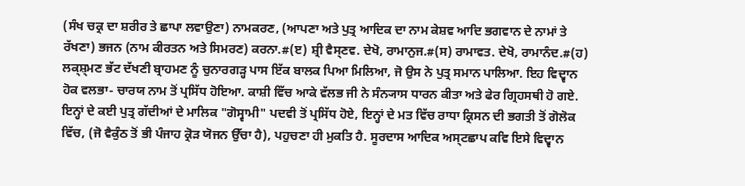(ਸੰਖ ਚਕ੍ਰ ਦਾ ਸ਼ਰੀਰ ਤੇ ਛਾਪਾ ਲਵਾਉਣਾ) ਨਾਮਕਰਣ, (ਆਪਣਾ ਅਤੇ ਪੁਤ੍ਰ ਆਦਿਕ ਦਾ ਨਾਮ ਕੇਸ਼ਵ ਆਦਿ ਭਗਵਾਨ ਦੇ ਨਾਮਾਂ ਤੇ ਰੱਖਣਾ) ਭਜਨ (ਨਾਮ ਕੀਰਤਨ ਅਤੇ ਸਿਮਰਣ) ਕਰਨਾ.#(ੲ) ਸ਼੍ਰੀ ਵੈਸ੍ਣਵ. ਦੇਖੋ, ਰਾਮਾਨੁਜ.#(ਸ) ਰਾਮਾਵਤ. ਦੇਖੋ, ਰਾਮਾਨੰਦ.#(ਹ) ਲਕ੍ਸ਼੍ਮਣ ਭੱਟ ਦੱਖਣੀ ਬ੍ਰਾਹਮਣ ਨੂੰ ਚੁਨਾਰਗੜ੍ਹ ਪਾਸ ਇੱਕ ਬਾਲਕ ਪਿਆ ਮਿਲਿਆ, ਜੋ ਉਸ ਨੇ ਪੁਤ੍ਰ ਸਮਾਨ ਪਾਲਿਆ. ਇਹ ਵਿਦ੍ਵਾਨ ਹੋਕ ਵਲਭਾ- ਚਾਰਯ ਨਾਮ ਤੋਂ ਪ੍ਰਸਿੱਧ ਹੋਇਆ. ਕਾਸ਼ੀ ਵਿੱਚ ਆਕੇ ਵੱਲਭ ਜੀ ਨੇ ਸੰਨ੍ਯਾਸ ਧਾਰਨ ਕੀਤਾ ਅਤੇ ਫੇਰ ਗ੍ਰਿਹਸਥੀ ਹੋ ਗਏ. ਇਨ੍ਹਾਂ ਦੇ ਕਈ ਪੁਤ੍ਰ ਗੱਦੀਆਂ ਦੇ ਮਾਲਿਕ "ਗੋਸ੍ਵਾਮੀ" ਪਦਵੀ ਤੋਂ ਪ੍ਰਸਿੱਧ ਹੋਏ, ਇਨ੍ਹਾਂ ਦੇ ਮਤ ਵਿੱਚ ਰਾਧਾ ਕ੍ਰਿਸਨ ਦੀ ਭਗਤੀ ਤੋਂ ਗੋਲੋਕ ਵਿੱਚ, (ਜੋ ਵੈਕੁੰਠ ਤੋਂ ਭੀ ਪੰਜਾਹ ਕ੍ਰੋੜ ਯੋਜਨ ਉੱਚਾ ਹੈ), ਪਹੁਚਣਾ ਹੀ ਮੁਕਤਿ ਹੈ. ਸੂਰਦਾਸ ਆਦਿਕ ਅਸ੍ਟਛਾਪ ਕਵਿ ਇਸੇ ਵਿਦ੍ਵਾਨ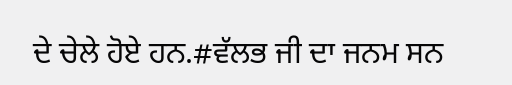ਦੇ ਚੇਲੇ ਹੋਏ ਹਨ.#ਵੱਲਭ ਜੀ ਦਾ ਜਨਮ ਸਨ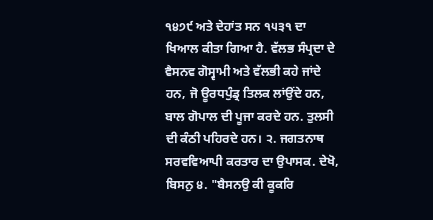੧੪੭੯ ਅਤੇ ਦੇਹਾਂਤ ਸਨ ੧੫੩੧ ਦਾ ਖਿਆਲ ਕੀਤਾ ਗਿਆ ਹੈ. ਵੱਲਭ ਸੰਪ੍ਰਦਾ ਦੇ ਵੈਸਨਵ ਗੋਸ੍ਵਾਮੀ ਅਤੇ ਵੱਲਭੀ ਕਹੇ ਜਾਂਦੇ ਹਨ, ਜੋ ਊਰਧਪੁੰਡ੍ਰ ਤਿਲਕ ਲਾਂਉਂਦੇ ਹਨ, ਬਾਲ ਗੋਪਾਲ ਦੀ ਪੂਜਾ ਕਰਦੇ ਹਨ. ਤੁਲਸੀ ਦੀ ਕੰਠੀ ਪਹਿਰਦੇ ਹਨ। ੨. ਜਗਤਨਾਥ ਸਰਵਵਿਆਪੀ ਕਰਤਾਰ ਦਾ ਉਪਾਸਕ. ਦੇਖੋ, ਬਿਸਨੁ ੪. "ਬੈਸਨਉ ਕੀ ਕੂਕਰਿ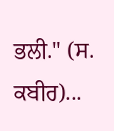ਭਲੀ." (ਸ. ਕਬੀਰ)...